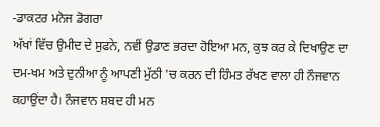-ਡਾਕਟਰ ਮਨੋਜ ਡੋਗਰਾ
ਅੱਖਾਂ ਵਿੱਚ ਉਮੀਦ ਦੇ ਸੁਫਨੇ, ਨਵੀਂ ਉਡਾਣ ਭਰਦਾ ਹੋਇਆ ਮਨ, ਕੁਝ ਕਰ ਕੇ ਦਿਖਾਉਣ ਦਾ ਦਮ-ਖਮ ਅਤੇ ਦੁਨੀਆ ਨੂੰ ਆਪਣੀ ਮੁੱਠੀ 'ਚ ਕਰਨ ਦੀ ਹਿੰਮਤ ਰੱਖਣ ਵਾਲਾ ਹੀ ਨੌਜਵਾਨ ਕਹਾਉਂਦਾ ਹੈ। ਨੌਜਵਾਨ ਸ਼ਬਦ ਹੀ ਮਨ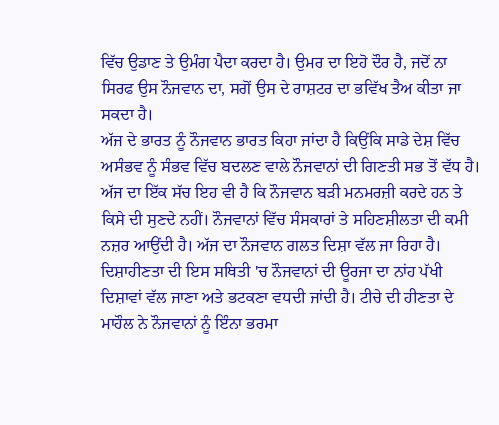ਵਿੱਚ ਉਡਾਣ ਤੇ ਉਮੰਗ ਪੈਦਾ ਕਰਦਾ ਹੈ। ਉਮਰ ਦਾ ਇਹੋ ਦੌਰ ਹੈ, ਜਦੋਂ ਨਾ ਸਿਰਫ ਉਸ ਨੌਜਵਾਨ ਦਾ, ਸਗੋਂ ਉਸ ਦੇ ਰਾਸ਼ਟਰ ਦਾ ਭਵਿੱਖ ਤੈਅ ਕੀਤਾ ਜਾ ਸਕਦਾ ਹੈ।
ਅੱਜ ਦੇ ਭਾਰਤ ਨੂੰ ਨੌਜਵਾਨ ਭਾਰਤ ਕਿਹਾ ਜਾਂਦਾ ਹੈ ਕਿਉਂਕਿ ਸਾਡੇ ਦੇਸ਼ ਵਿੱਚ ਅਸੰਭਵ ਨੂੰ ਸੰਭਵ ਵਿੱਚ ਬਦਲਣ ਵਾਲੇ ਨੌਜਵਾਨਾਂ ਦੀ ਗਿਣਤੀ ਸਭ ਤੋਂ ਵੱਧ ਹੈ। ਅੱਜ ਦਾ ਇੱਕ ਸੱਚ ਇਹ ਵੀ ਹੈ ਕਿ ਨੌਜਵਾਨ ਬੜੀ ਮਨਮਰਜ਼ੀ ਕਰਦੇ ਹਨ ਤੇ ਕਿਸੇ ਦੀ ਸੁਣਦੇ ਨਹੀਂ। ਨੌਜਵਾਨਾਂ ਵਿੱਚ ਸੰਸਕਾਰਾਂ ਤੇ ਸਹਿਣਸ਼ੀਲਤਾ ਦੀ ਕਮੀ ਨਜ਼ਰ ਆਉਂਦੀ ਹੈ। ਅੱਜ ਦਾ ਨੌਜਵਾਨ ਗਲਤ ਦਿਸ਼ਾ ਵੱਲ ਜਾ ਰਿਹਾ ਹੈ। ਦਿਸ਼ਾਹੀਣਤਾ ਦੀ ਇਸ ਸਥਿਤੀ 'ਚ ਨੌਜਵਾਨਾਂ ਦੀ ਊਰਜਾ ਦਾ ਨਾਂਹ ਪੱਖੀ ਦਿਸ਼ਾਵਾਂ ਵੱਲ ਜਾਣਾ ਅਤੇ ਭਟਕਣਾ ਵਧਦੀ ਜਾਂਦੀ ਹੈ। ਟੀਚੇ ਦੀ ਹੀਣਤਾ ਦੇ ਮਾਹੌਲ ਨੇ ਨੌਜਵਾਨਾਂ ਨੂੰ ਇੰਨਾ ਭਰਮਾ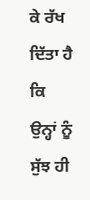ਕੇ ਰੱਖ ਦਿੱਤਾ ਹੈ ਕਿ ਉਨ੍ਹਾਂ ਨੂੰ ਸੁੱਝ ਹੀ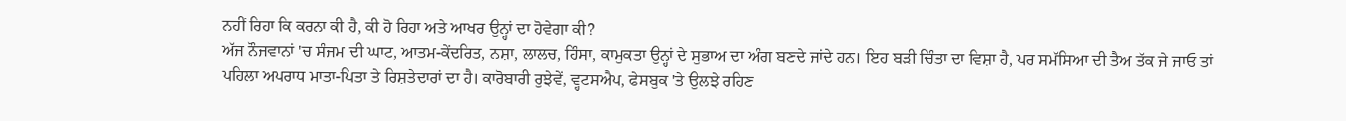ਨਹੀਂ ਰਿਹਾ ਕਿ ਕਰਨਾ ਕੀ ਹੈ, ਕੀ ਹੋ ਰਿਹਾ ਅਤੇ ਆਖਰ ਉਨ੍ਹਾਂ ਦਾ ਹੋਵੇਗਾ ਕੀ?
ਅੱਜ ਨੌਜਵਾਨਾਂ 'ਚ ਸੰਜਮ ਦੀ ਘਾਟ, ਆਤਮ-ਕੇਂਦਰਿਤ, ਨਸ਼ਾ, ਲਾਲਚ, ਹਿੰਸਾ, ਕਾਮੁਕਤਾ ਉਨ੍ਹਾਂ ਦੇ ਸੁਭਾਅ ਦਾ ਅੰਗ ਬਣਦੇ ਜਾਂਦੇ ਹਨ। ਇਹ ਬੜੀ ਚਿੰਤਾ ਦਾ ਵਿਸ਼ਾ ਹੈ, ਪਰ ਸਮੱਸਿਆ ਦੀ ਤੈਅ ਤੱਕ ਜੇ ਜਾਓ ਤਾਂ ਪਹਿਲਾ ਅਪਰਾਧ ਮਾਤਾ-ਪਿਤਾ ਤੇ ਰਿਸ਼ਤੇਦਾਰਾਂ ਦਾ ਹੈ। ਕਾਰੋਬਾਰੀ ਰੁਝੇਵੇਂ, ਵ੍ਹਟਸਐਪ, ਫੇਸਬੁਕ 'ਤੇ ਉਲਝੇ ਰਹਿਣ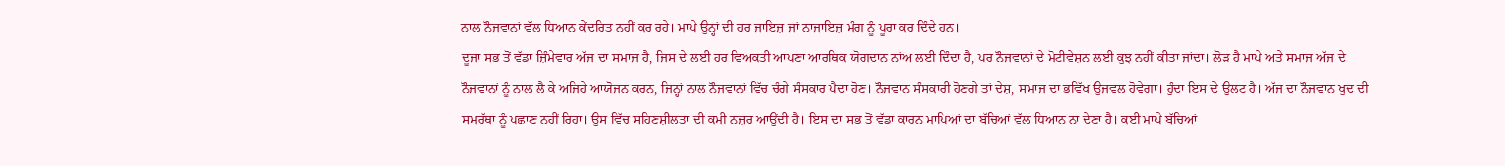ਨਾਲ ਨੌਜਵਾਨਾਂ ਵੱਲ ਧਿਆਨ ਕੇਂਦਰਿਤ ਨਹੀਂ ਕਰ ਰਹੇ। ਮਾਪੇ ਉਨ੍ਹਾਂ ਦੀ ਹਰ ਜਾਇਜ਼ ਜਾਂ ਨਾਜਾਇਜ਼ ਮੰਗ ਨੂੰ ਪੂਰਾ ਕਰ ਦਿੰਦੇ ਹਨ।
ਦੂਜਾ ਸਭ ਤੋਂ ਵੱਡਾ ਜ਼ਿੰਮੇਵਾਰ ਅੱਜ ਦਾ ਸਮਾਜ ਹੈ, ਜਿਸ ਦੇ ਲਈ ਹਰ ਵਿਅਕਤੀ ਆਪਣਾ ਆਰਥਿਕ ਯੋਗਦਾਨ ਨਾਂਅ ਲਈ ਦਿੰਦਾ ਹੈ, ਪਰ ਨੌਜਵਾਨਾਂ ਦੇ ਮੋਟੀਵੇਸ਼ਨ ਲਈ ਕੁਝ ਨਹੀਂ ਕੀਤਾ ਜਾਂਦਾ। ਲੋੜ ਹੈ ਮਾਪੇ ਅਤੇ ਸਮਾਜ ਅੱਜ ਦੇ ਨੌਜਵਾਨਾਂ ਨੂੰ ਨਾਲ ਲੈ ਕੇ ਅਜਿਹੇ ਆਯੋਜਨ ਕਰਨ, ਜਿਨ੍ਹਾਂ ਨਾਲ ਨੌਜਵਾਨਾਂ ਵਿੱਚ ਚੰਗੇ ਸੰਸਕਾਰ ਪੈਦਾ ਹੋਣ। ਨੌਜਵਾਨ ਸੰਸਕਾਰੀ ਹੋਣਗੇ ਤਾਂ ਦੇਸ਼, ਸਮਾਜ ਦਾ ਭਵਿੱਖ ਉਜਵਲ ਹੋਵੇਗਾ। ਹੁੰਦਾ ਇਸ ਦੇ ਉਲਟ ਹੈ। ਅੱਜ ਦਾ ਨੌਜਵਾਨ ਖੁਦ ਦੀ ਸਮਰੱਥਾ ਨੂੰ ਪਛਾਣ ਨਹੀਂ ਰਿਹਾ। ਉਸ ਵਿੱਚ ਸਹਿਣਸ਼ੀਲਤਾ ਦੀ ਕਮੀ ਨਜ਼ਰ ਆਉਂਦੀ ਹੈ। ਇਸ ਦਾ ਸਭ ਤੋਂ ਵੱਡਾ ਕਾਰਨ ਮਾਪਿਆਂ ਦਾ ਬੱਚਿਆਂ ਵੱਲ ਧਿਆਨ ਨਾ ਦੇਣਾ ਹੈ। ਕਈ ਮਾਪੇ ਬੱਚਿਆਂ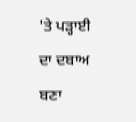'ਤੇ ਪੜ੍ਹਾਈ ਦਾ ਦਬਾਅ ਬਣਾ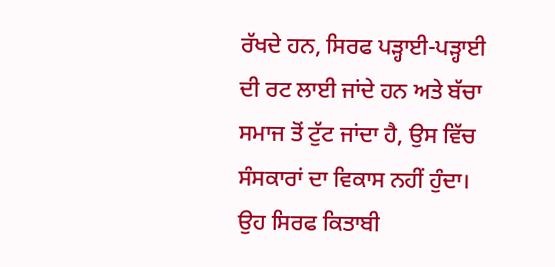ਰੱਖਦੇ ਹਨ, ਸਿਰਫ ਪੜ੍ਹਾਈ-ਪੜ੍ਹਾਈ ਦੀ ਰਟ ਲਾਈ ਜਾਂਦੇ ਹਨ ਅਤੇ ਬੱਚਾ ਸਮਾਜ ਤੋਂ ਟੁੱਟ ਜਾਂਦਾ ਹੈ, ਉਸ ਵਿੱਚ ਸੰਸਕਾਰਾਂ ਦਾ ਵਿਕਾਸ ਨਹੀਂ ਹੁੰਦਾ। ਉਹ ਸਿਰਫ ਕਿਤਾਬੀ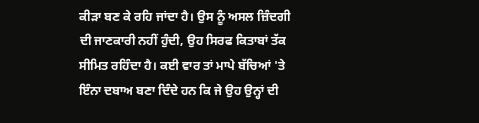ਕੀੜਾ ਬਣ ਕੇ ਰਹਿ ਜਾਂਦਾ ਹੈ। ਉਸ ਨੂੰ ਅਸਲ ਜ਼ਿੰਦਗੀ ਦੀ ਜਾਣਕਾਰੀ ਨਹੀਂ ਹੁੰਦੀ, ਉਹ ਸਿਰਫ ਕਿਤਾਬਾਂ ਤੱਕ ਸੀਮਿਤ ਰਹਿੰਦਾ ਹੈ। ਕਈ ਵਾਰ ਤਾਂ ਮਾਪੇ ਬੱਚਿਆਂ 'ਤੇ ਇੰਨਾ ਦਬਾਅ ਬਣਾ ਦਿੰਦੇ ਹਨ ਕਿ ਜੇ ਉਹ ਉਨ੍ਹਾਂ ਦੀ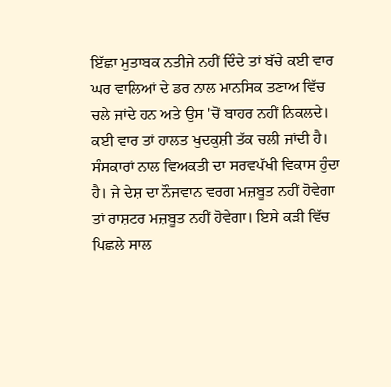ਇੱਛਾ ਮੁਤਾਬਕ ਨਤੀਜੇ ਨਹੀਂ ਦਿੰਦੇ ਤਾਂ ਬੱਚੇ ਕਈ ਵਾਰ ਘਰ ਵਾਲਿਆਂ ਦੇ ਡਰ ਨਾਲ ਮਾਨਸਿਕ ਤਣਾਅ ਵਿੱਚ ਚਲੇ ਜਾਂਦੇ ਹਨ ਅਤੇ ਉਸ 'ਚੋਂ ਬਾਹਰ ਨਹੀਂ ਨਿਕਲਦੇ। ਕਈ ਵਾਰ ਤਾਂ ਹਾਲਤ ਖੁਦਕੁਸ਼ੀ ਤੱਕ ਚਲੀ ਜਾਂਦੀ ਹੈ।
ਸੰਸਕਾਰਾਂ ਨਾਲ ਵਿਅਕਤੀ ਦਾ ਸਰਵਪੱਖੀ ਵਿਕਾਸ ਹੁੰਦਾ ਹੈ। ਜੇ ਦੇਸ਼ ਦਾ ਨੌਜਵਾਨ ਵਰਗ ਮਜ਼ਬੂਤ ਨਹੀਂ ਹੋਵੇਗਾ ਤਾਂ ਰਾਸ਼ਟਰ ਮਜ਼ਬੂਤ ਨਹੀਂ ਹੋਵੇਗਾ। ਇਸੇ ਕੜੀ ਵਿੱਚ ਪਿਛਲੇ ਸਾਲ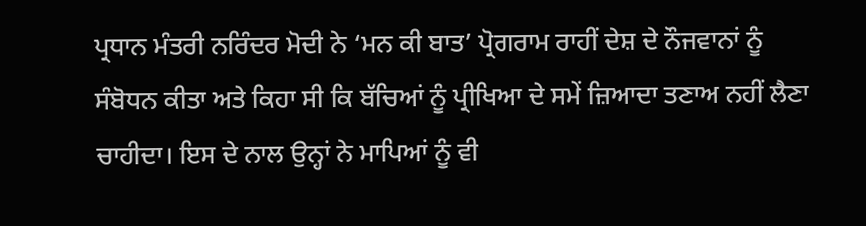ਪ੍ਰਧਾਨ ਮੰਤਰੀ ਨਰਿੰਦਰ ਮੋਦੀ ਨੇ ‘ਮਨ ਕੀ ਬਾਤ’ ਪ੍ਰੋਗਰਾਮ ਰਾਹੀਂ ਦੇਸ਼ ਦੇ ਨੌਜਵਾਨਾਂ ਨੂੰ ਸੰਬੋਧਨ ਕੀਤਾ ਅਤੇ ਕਿਹਾ ਸੀ ਕਿ ਬੱਚਿਆਂ ਨੂੰ ਪ੍ਰੀਖਿਆ ਦੇ ਸਮੇਂ ਜ਼ਿਆਦਾ ਤਣਾਅ ਨਹੀਂ ਲੈਣਾ ਚਾਹੀਦਾ। ਇਸ ਦੇ ਨਾਲ ਉਨ੍ਹਾਂ ਨੇ ਮਾਪਿਆਂ ਨੂੰ ਵੀ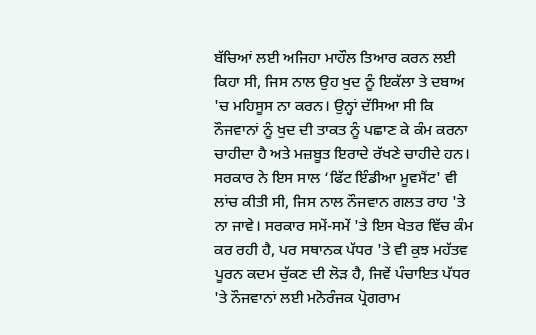ਬੱਚਿਆਂ ਲਈ ਅਜਿਹਾ ਮਾਹੌਲ ਤਿਆਰ ਕਰਨ ਲਈ ਕਿਹਾ ਸੀ, ਜਿਸ ਨਾਲ ਉਹ ਖੁਦ ਨੂੰ ਇਕੱਲਾ ਤੇ ਦਬਾਅ 'ਚ ਮਹਿਸੂਸ ਨਾ ਕਰਨ। ਉਨ੍ਹਾਂ ਦੱਸਿਆ ਸੀ ਕਿ ਨੌਜਵਾਨਾਂ ਨੂੰ ਖੁਦ ਦੀ ਤਾਕਤ ਨੂੰ ਪਛਾਣ ਕੇ ਕੰਮ ਕਰਨਾ ਚਾਹੀਦਾ ਹੈ ਅਤੇ ਮਜ਼ਬੂਤ ਇਰਾਦੇ ਰੱਖਣੇ ਚਾਹੀਦੇ ਹਨ।
ਸਰਕਾਰ ਨੇ ਇਸ ਸਾਲ ‘ਫਿੱਟ ਇੰਡੀਆ ਮੂਵਮੈਂਟ' ਵੀ ਲਾਂਚ ਕੀਤੀ ਸੀ, ਜਿਸ ਨਾਲ ਨੌਜਵਾਨ ਗਲਤ ਰਾਹ 'ਤੇ ਨਾ ਜਾਵੇ। ਸਰਕਾਰ ਸਮੇਂ-ਸਮੇਂ 'ਤੇ ਇਸ ਖੇਤਰ ਵਿੱਚ ਕੰਮ ਕਰ ਰਹੀ ਹੈ, ਪਰ ਸਥਾਨਕ ਪੱਧਰ 'ਤੇ ਵੀ ਕੁਝ ਮਹੱਤਵ ਪੂਰਨ ਕਦਮ ਚੁੱਕਣ ਦੀ ਲੋੜ ਹੈ, ਜਿਵੇਂ ਪੰਚਾਇਤ ਪੱਧਰ 'ਤੇ ਨੌਜਵਾਨਾਂ ਲਈ ਮਨੋਰੰਜਕ ਪ੍ਰੋਗਰਾਮ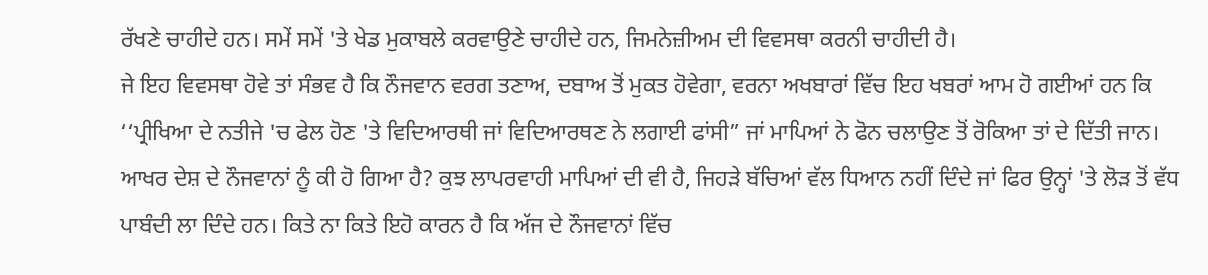ਰੱਖਣੇ ਚਾਹੀਦੇ ਹਨ। ਸਮੇਂ ਸਮੇਂ 'ਤੇ ਖੇਡ ਮੁਕਾਬਲੇ ਕਰਵਾਉਣੇ ਚਾਹੀਦੇ ਹਨ, ਜਿਮਨੇਜ਼ੀਅਮ ਦੀ ਵਿਵਸਥਾ ਕਰਨੀ ਚਾਹੀਦੀ ਹੈ।
ਜੇ ਇਹ ਵਿਵਸਥਾ ਹੋਵੇ ਤਾਂ ਸੰਭਵ ਹੈ ਕਿ ਨੌਜਵਾਨ ਵਰਗ ਤਣਾਅ, ਦਬਾਅ ਤੋਂ ਮੁਕਤ ਹੋਵੇਗਾ, ਵਰਨਾ ਅਖਬਾਰਾਂ ਵਿੱਚ ਇਹ ਖਬਰਾਂ ਆਮ ਹੋ ਗਈਆਂ ਹਨ ਕਿ ‘‘ਪ੍ਰੀਖਿਆ ਦੇ ਨਤੀਜੇ 'ਚ ਫੇਲ ਹੋਣ 'ਤੇ ਵਿਦਿਆਰਥੀ ਜਾਂ ਵਿਦਿਆਰਥਣ ਨੇ ਲਗਾਈ ਫਾਂਸੀ” ਜਾਂ ਮਾਪਿਆਂ ਨੇ ਫੋਨ ਚਲਾਉਣ ਤੋਂ ਰੋਕਿਆ ਤਾਂ ਦੇ ਦਿੱਤੀ ਜਾਨ। ਆਖਰ ਦੇਸ਼ ਦੇ ਨੌਜਵਾਨਾਂ ਨੂੰ ਕੀ ਹੋ ਗਿਆ ਹੈ? ਕੁਝ ਲਾਪਰਵਾਹੀ ਮਾਪਿਆਂ ਦੀ ਵੀ ਹੈ, ਜਿਹੜੇ ਬੱਚਿਆਂ ਵੱਲ ਧਿਆਨ ਨਹੀਂ ਦਿੰਦੇ ਜਾਂ ਫਿਰ ਉਨ੍ਹਾਂ 'ਤੇ ਲੋੜ ਤੋਂ ਵੱਧ ਪਾਬੰਦੀ ਲਾ ਦਿੰਦੇ ਹਨ। ਕਿਤੇ ਨਾ ਕਿਤੇ ਇਹੋ ਕਾਰਨ ਹੈ ਕਿ ਅੱਜ ਦੇ ਨੌਜਵਾਨਾਂ ਵਿੱਚ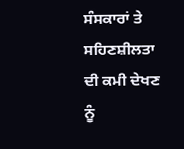ਸੰਸਕਾਰਾਂ ਤੇ ਸਹਿਣਸ਼ੀਲਤਾ ਦੀ ਕਮੀ ਦੇਖਣ ਨੂੰ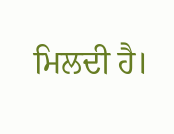ਮਿਲਦੀ ਹੈ।